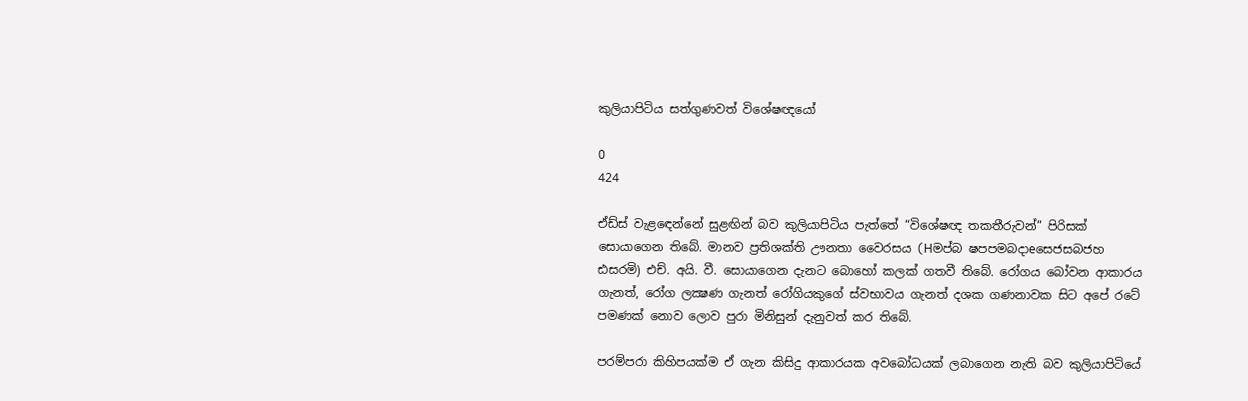කුලියාපිටිය සත්ගුණවත් විශේෂඥයෝ

0
424

ඒඩ්ස්‌ වැළඳෙන්නේ සුළඟින් බව කුලියාපිටිය පැත්තේ “විශේෂඥ තකතීරුවන්” පිරිසක්‌ සොයාගෙන තිබේ. මානව ප්‍රතිශක්‌ති ඌනතා වෛරසය (Hමප්බ ෂපපමබදාeසෙජසබජහ ඪසරමි) එච්. අයි. වී. සොයාගෙන දැනට බොහෝ කලක්‌ ගතවී තිබේ. රෝගය බෝවන ආකාරය ගැනත්, රෝග ලක්‍ෂණ ගැනත් රෝගියකුගේ ස්‌වභාවය ගැනත් දශක ගණනාවක සිට අපේ රටේ පමණක්‌ නොව ලොව පුරා මිනිසුන් දැනුවත් කර තිබේ.

පරම්පරා කිහිපයක්‌ම ඒ ගැන කිසිදු ආකාරයක අවබෝධයක්‌ ලබාගෙන නැති බව කුලියාපිටියේ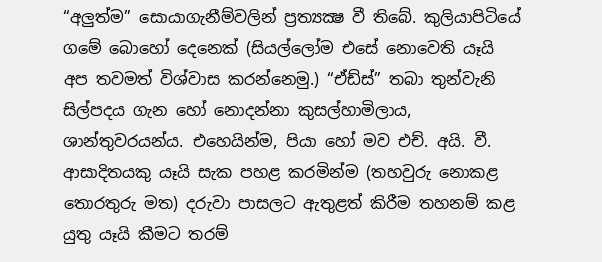“අලුත්ම” සොයාගැනීම්වලින් ප්‍රත්‍යක්‍ෂ වී තිබේ. කුලියාපිටියේ ගමේ බොහෝ දෙනෙක්‌ (සියල්ලෝම එසේ නොවෙති යෑයි අප තවමත් විශ්වාස කරන්නෙමු.) “ඒඩ්ස්‌” තබා තුන්වැනි සිල්පදය ගැන හෝ නොදන්නා කුසල්හාමිලාය, ශාන්තුවරයන්ය. එහෙයින්ම, පියා හෝ මව එච්. අයි. වී. ආසාදිතයකු යෑයි සැක පහළ කරමින්ම (තහවුරු නොකළ තොරතුරු මත) දරුවා පාසලට ඇතුළත් කිරීම තහනම් කළ යුතු යෑයි කීමට තරම්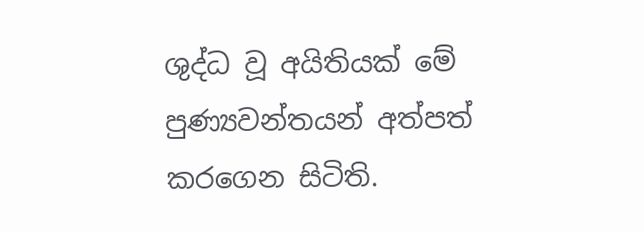ශුද්ධ වූ අයිතියක්‌ මේ පුණ්‍යවන්තයන් අත්පත් කරගෙන සිටිති.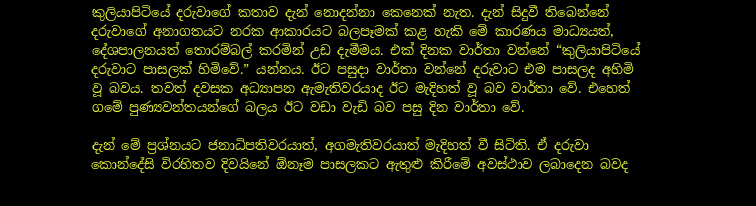කුලියාපිටියේ දරුවාගේ කතාව දැන් නොදන්නා කෙනෙක්‌ නැත. දැන් සිදුවී තිබෙන්නේ දරුවාගේ අනාගතයට නරක ආකාරයට බලපෑමක්‌ කළ හැකි මේ කාරණය මාධ්‍යයත්, දේශපාලනයත් තොරම්බල් කරමින් උඩ දැමීමය. එක්‌ දිනක වාර්තා වන්නේ “කුලියාපිටියේ දරුවාට පාසලක්‌ හිමිවේ.” යන්නය. ඊට පසුදා වාර්තා වන්නේ දරුවාට එම පාසලද අහිමි වූ බවය. තවත් දවසක අධ්‍යාපන ඇමැතිවරයාද ඊට මැදිහත් වූ බව වාර්තා වේ. එහෙත් ගමේ පුණ්‍යවන්තයන්ගේ බලය ඊට වඩා වැඩි බව පසු දින වාර්තා වේ.

දැන් මේ ප්‍රශ්නයට ජනාධිපතිවරයාත්, අගමැතිවරයාත් මැදිහත් වී සිටිති. ඒ දරුවා කොන්දේසි විරහිතව දිවයිනේ ඕනෑම පාසලකට ඇතුළු කිරීමේ අවස්‌ථාව ලබාදෙන බවද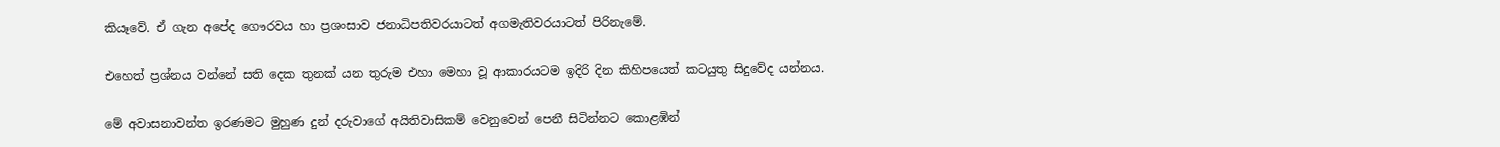කියෑවේ. ඒ ගැන අපේද ගෞරවය හා ප්‍රශංසාව ජනාධිපතිවරයාටත් අගමැතිවරයාටත් පිරිනැමේ.

එහෙත් ප්‍රශ්නය වන්නේ සති දෙක තුනක්‌ යන තුරුම එහා මෙහා වූ ආකාරයටම ඉදිරි දින කිහිපයෙත් කටයුතු සිදුවේද යන්නය.

මේ අවාසනාවන්ත ඉරණමට මුහුණ දුන් දරුවාගේ අයිතිවාසිකම් වෙනුවෙන් පෙනී සිටින්නට කොළඹින්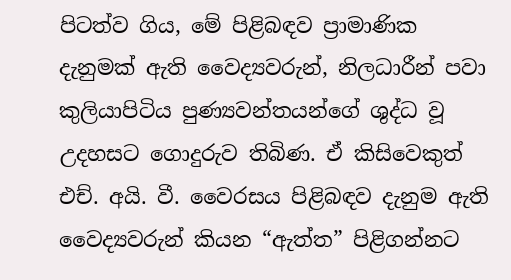පිටත්ව ගිය, මේ පිළිබඳව ප්‍රාමාණික දැනුමක්‌ ඇති වෛද්‍යවරුන්, නිලධාරීන් පවා කුලියාපිටිය පුණ්‍යවන්තයන්ගේ ශුද්ධ වූ උදහසට ගොදුරුව තිබිණ. ඒ කිසිවෙකුත් එච්. අයි. වී. වෛරසය පිළිබඳව දැනුම ඇති වෛද්‍යවරුන් කියන “ඇත්ත” පිළිගන්නට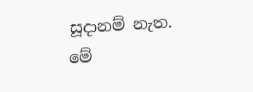සූදානම් නැත. මේ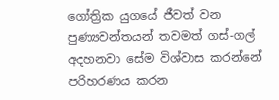ගෝත්‍රික යුගයේ ජීවත් වන පුණ්‍යවන්තයන් තවමත් ගස්‌-ගල් අදහනවා සේම විශ්වාස කරන්නේ පරිහරණය කරන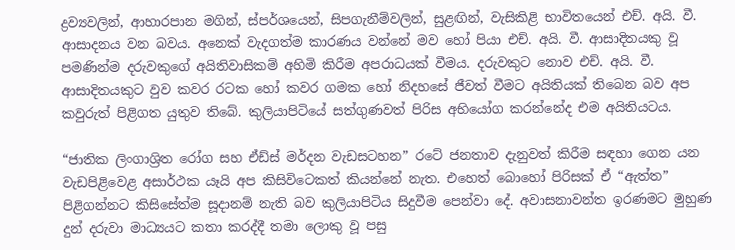ද්‍රව්‍යවලින්, ආහාරපාන මගින්, ස්‌පර්ශයෙන්, සිපගැනීම්වලින්, සුළඟින්, වැසිකිළි භාවිතයෙන් එච්. අයි. වී. ආසාදනය වන බවය. අනෙක්‌ වැදගත්ම කාරණය වන්නේ මව හෝ පියා එච්. අයි. වී. ආසාදිතයකු වූ පමණින්ම දරුවකුගේ අයිතිවාසිකම් අහිමි කිරීම අපරාධයක්‌ වීමය. දරුවකුට නොව එච්. අයි. වී. ආසාදිතයකුට වුව කවර රටක හෝ කවර ගමක හෝ නිදහසේ ජීවත් වීමට අයිතියක්‌ තිබෙන බව අප කවුරුත් පිළිගත යුතුව තිබේ. කුලියාපිටියේ සත්ගුණවත් පිරිස අභියෝග කරන්නේද එම අයිතියටය.

“ජාතික ලිංගාශ්‍රිත රෝග සහ ඒඩ්ස්‌ මර්දන වැඩසටහන” රටේ ජනතාව දැනුවත් කිරීම සඳහා ගෙන යන වැඩපිළිවෙළ අසාර්ථක යෑයි අප කිසිවිටෙකත් කියන්නේ නැත. එහෙත් බොහෝ පිරිසක්‌ ඒ “ඇත්ත” පිළිගන්නට කිසිසේත්ම සූදානම් නැති බව කුලියාපිටිය සිදුවීම පෙන්වා දේ. අවාසනාවන්ත ඉරණමට මුහුණ දුන් දරුවා මාධ්‍යයට කතා කරද්දී තමා ලොකු වූ පසු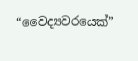“වෛද්‍යවරයෙක්‌”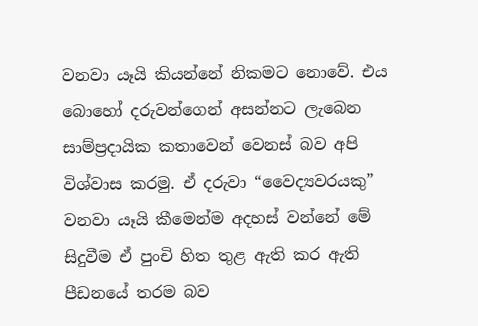වනවා යෑයි කියන්නේ නිකමට නොවේ. එය බොහෝ දරුවන්ගෙන් අසන්නට ලැබෙන සාම්ප්‍රදායික කතාවෙන් වෙනස්‌ බව අපි විශ්වාස කරමු. ඒ දරුවා “වෛද්‍යවරයකු” වනවා යෑයි කීමෙන්ම අදහස්‌ වන්නේ මේ සිදුවීම ඒ පුංචි හිත තුළ ඇති කර ඇති පීඩනයේ තරම බව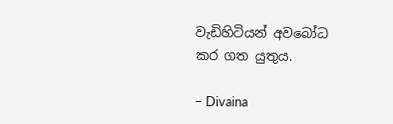වැඩිහිටියන් අවබෝධ කර ගත යුතුය.

– Divaina